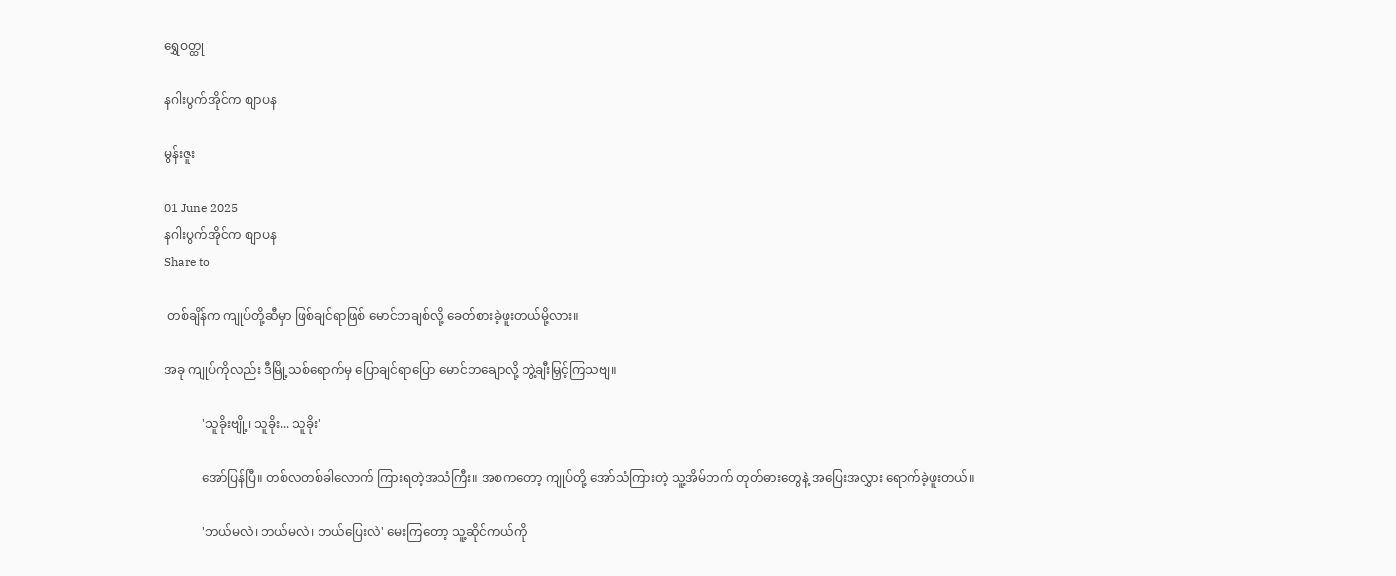ရွှေဝတ္ထု

နဂါးပွက်အိုင်က စျာပန

မွန်းဇူး

01 June 2025
နဂါးပွက်အိုင်က စျာပန
Share to

 တစ်ချိန်က ကျုပ်တို့ဆီမှာ ဖြစ်ချင်ရာဖြစ် မောင်ဘချစ်လို့ ခေတ်စားခဲ့ဖူးတယ်မို့လား။

အခု ကျုပ်ကိုလည်း ဒီမြို့သစ်ရောက်မှ ပြောချင်ရာပြော မောင်ဘချောလို့ ဘွဲ့ချီးမြှင့်ကြသဗျ။

            'သူခိုးဗျို့၊ သူခိုး... သူခိုး'

            အော်ပြန်ပြီ။ တစ်လတစ်ခါလောက် ကြားရတဲ့အသံကြီး။ အစကတော့ ကျုပ်တို့ အော်သံကြားတဲ့ သူ့အိမ်ဘက် တုတ်ဓားတွေနဲ့ အပြေးအလွှား ရောက်ခဲ့ဖူးတယ်။

            'ဘယ်မလဲ၊ ဘယ်မလဲ၊ ဘယ်ပြေးလဲ' မေးကြတော့ သူ့ဆိုင်ကယ်ကို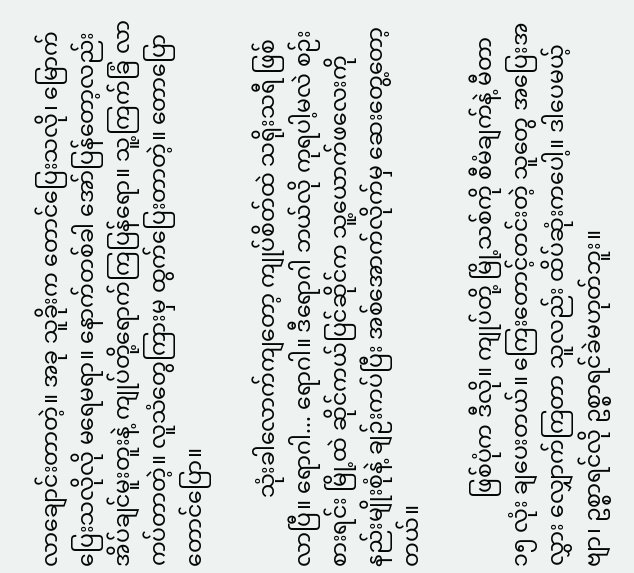လာချောင်းတာတဲ့။ အခု သူခိုးက တောင်ပြေးသလို၊ မြောက်ပြေးသလိုလို မရေမရာ။ နောက်တစ်ခါ အော်ပြန်တော့လည်း အိပ်ချင်မူးတူးနဲ့ ကျုပ်တို့ရောက်ကြပြန်ရော။ သူ့ကြက်ခြံ လာကပ်တာတဲ့။ လူသံတွေကြားမှ ထွက်ပြေးတာတဲ့။ တောပြော တောင်ပြော။

            သုံးခါလောက်ကျတော့ ကျုပ်စိတ်ထဲ သရိုးသရီ ဖြစ်လာပြီ။ ရောဂါ... ရောဂါ။ ဒီရောဂါ ဘယ်လို ကုရပါ့မလဲ စဉ်းစားရင်း မြို့ထဲ ဆိုင်ကယ်ပြင်ဆိုင်က သူ့ယောက်ဖလေးကို နည်းမျိုးစုံနဲ့ ချဉ်းကပ်ပြီး အစ်အောက်လိုက်မှ ဆေးတွေ့တော့တယ်။

            ဖြစ်ပုံက ဒီလို။ ကျုပ်တို့ မြို့သစ်ကို စီမံချက်နဲ့ မီတာ ၁၅ လုံး ချပေးတယ်။ ကြေးတောင့်တင်းတဲ့ သူတွေ အပြေးအလွှား လျှောက်ကြတာ သူလည်း ထိပ်ဆုံးကပေါ့။ ဒါပေမယ့် ဗျာ၊ ဥစ္စာရင်လို ဥစ္စာရင်ခဲမဟုတ်ဘူး။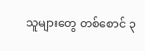သူများတွေ တစ်စောင် ၃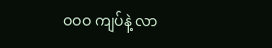ဝဝဝ ကျပ်နဲ့ လာ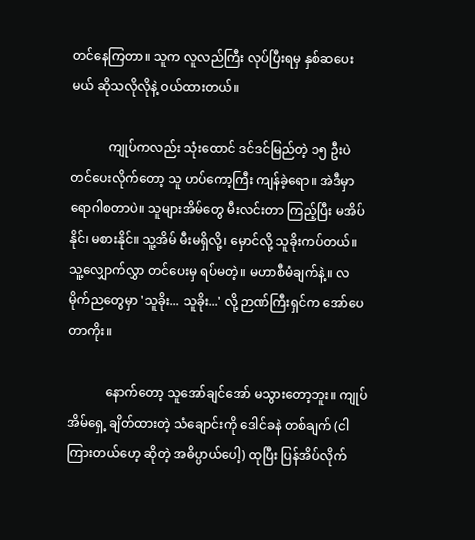တင်နေကြတာ။ သူက လူလည်ကြီး လုပ်ပြီးရမှ နှစ်ဆပေးမယ် ဆိုသလိုလိုနဲ့ ဝယ်ထားတယ်။

            ကျုပ်ကလည်း သုံးထောင် ဒင်ဒင်မြည်တဲ့ ၁၅ ဦးပဲ တင်ပေးလိုက်တော့ သူ ဟပ်ကော့ကြီး ကျန်ခဲ့ရော။ အဲဒီမှာ ရောဂါစတာပဲ။ သူများအိမ်တွေ မီးလင်းတာ ကြည့်ပြီး မအိပ်နိုင်၊ မစားနိုင်။ သူ့အိမ် မီးမရှိလို့၊ မှောင်လို့ သူခိုးကပ်တယ်။ သူ့လျှောက်လွှာ တင်ပေးမှ ရပ်မတဲ့။ မဟာစီမံချက်နဲ့။ လမိုက်ညတွေမှာ 'သူခိုး... သူခိုး...' လို့ ဉာဏ်ကြီးရှင်က အော်ပေတာကိုး။

            နောက်တော့ သူအော်ချင်အော် မသွားတော့ဘူး။ ကျုပ်အိမ်ရှေ့ ချိတ်ထားတဲ့ သံချောင်းကို ဒေါင်ခနဲ တစ်ချက် (ငါကြားတယ်ဟေ့ ဆိုတဲ့ အဓိပ္ပာယ်ပေါ့) ထုပြီး ပြန်အိပ်လိုက်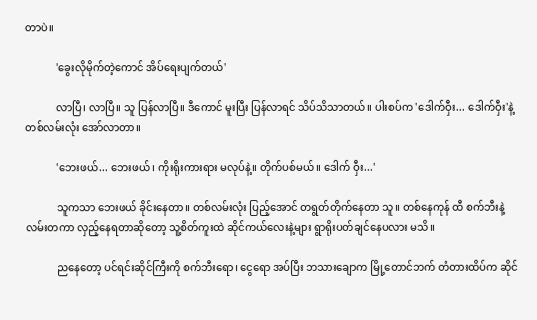တာပဲ။

            'ခွေးလိုမိုက်တဲ့ကောင် အိပ်ရေးပျက်တယ်'

            လာပြီ၊ လာပြီ။ သူ ပြန်လာပြီ။ ဒီကောင် မူးပြီး ပြန်လာရင် သိပ်သိသာတယ်။ ပါးစပ်က 'ဒေါက်ဝှီး... ဒေါက်ဝှီး'နဲ့ တစ်လမ်းလုံး အော်လာတာ။

            'ဘေးဖယ်... ဘေးဖယ်၊ ကိုးရိုးကားရား မလုပ်နဲ့။ တိုက်ပစ်မယ်။ ဒေါက် ဝှီး...'

            သူကသာ ဘေးဖယ် ခိုင်းနေတာ။ တစ်လမ်းလုံး ပြည့်အောင် တရွတ်တိုက်နေတာ သူ။ တစ်နေကုန် ထီ စက်ဘီးနဲ့ လမ်းတကာ လှည့်နေရတာဆိုတော့ သူ့စိတ်ကူးထဲ ဆိုင်ကယ်လေးနဲ့များ ရွာရိုးပတ်ချင်နေပလား မသိ။

            ညနေတော့ ပင်ရင်းဆိုင်ကြီးကို စက်ဘီးရော၊ ငွေရော အပ်ပြီး ဘသားချောက မြို့တောင်ဘက် တံတားထိပ်က ဆိုင်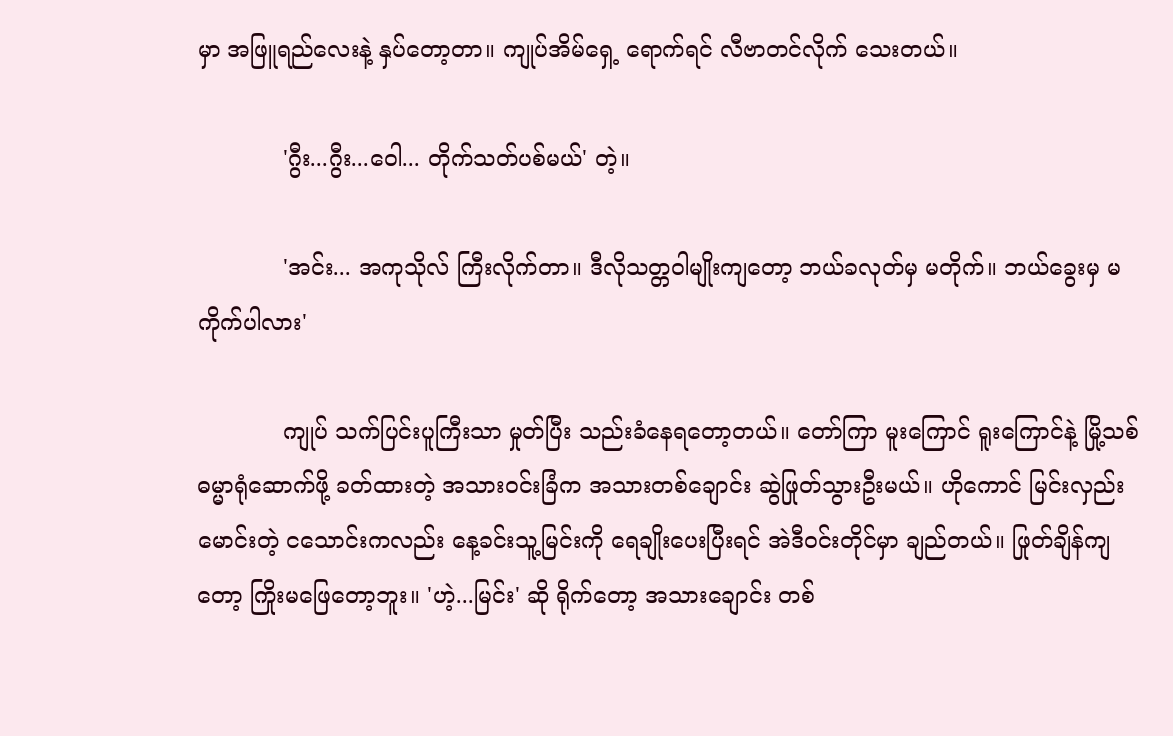မှာ အဖြူရည်လေးနဲ့ နှပ်တော့တာ။ ကျုပ်အိမ်ရှေ့ ရောက်ရင် လီဗာတင်လိုက် သေးတယ်။

            'ဂွီး...ဂွီး...ဝေါ... တိုက်သတ်ပစ်မယ်' တဲ့။

            'အင်း... အကုသိုလ် ကြီးလိုက်တာ။ ဒီလိုသတ္တဝါမျိုးကျတော့ ဘယ်ခလုတ်မှ မတိုက်။ ဘယ်ခွေးမှ မကိုက်ပါလား'

            ကျုပ် သက်ပြင်းပူကြီးသာ မှုတ်ပြီး သည်းခံနေရတော့တယ်။ တော်ကြာ မူးကြောင် ရူးကြောင်နဲ့ မြို့သစ်ဓမ္မာရုံဆောက်ဖို့ ခတ်ထားတဲ့ အသားဝင်းခြံက အသားတစ်ချောင်း ဆွဲဖြုတ်သွားဦးမယ်။ ဟိုကောင် မြင်းလှည်းမောင်းတဲ့ ငသောင်းကလည်း နေ့ခင်းသူ့မြင်းကို ရေချိုးပေးပြီးရင် အဲဒီဝင်းတိုင်မှာ ချည်တယ်။ ဖြုတ်ချိန်ကျတော့ ကြိုးမဖြေတော့ဘူး။ 'ဟဲ့...မြင်း' ဆို ရိုက်တော့ အသားချောင်း တစ်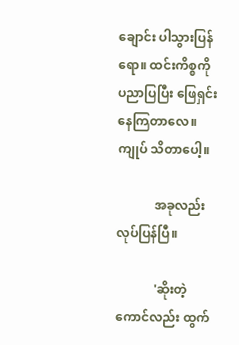ချောင်း ပါသွားပြန်ရော။ ထင်းကိစ္စကို ပညာပြပြီး ဖြေရှင်းနေကြတာလေ။ ကျုပ် သိတာပေါ့။

            အခုလည်း လုပ်ပြန်ပြီ။

            'ဆိုးတဲ့ကောင်လည်း ထွက်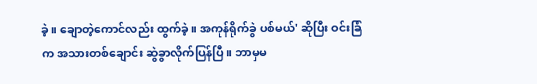ခဲ့။ ချောတဲ့ကောင်လည်း ထွက်ခဲ့။ အကုန်ရိုက်ခွဲ ပစ်မယ်' ဆိုပြီး ဝင်းခြံက အသားတစ်ချောင်း ဆွဲခွာလိုက်ပြန်ပြီ။ ဘာမှမ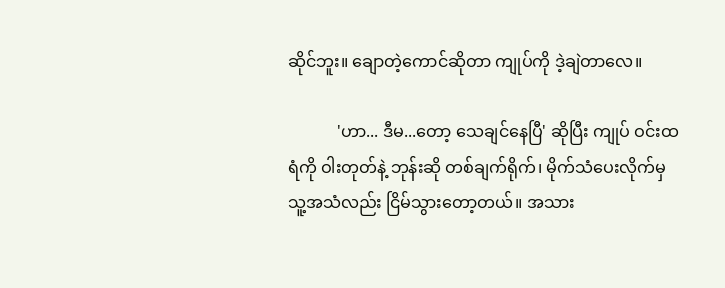ဆိုင်ဘူး။ ချောတဲ့ကောင်ဆိုတာ ကျုပ်ကို ဒဲ့ချဲတာလေ။

            'ဟာ... ဒီမ...တော့ သေချင်နေပြီ' ဆိုပြီး ကျုပ် ဝင်းထရံကို ဝါးတုတ်နဲ့ ဘုန်းဆို တစ်ချက်ရိုက်၊ မိုက်သံပေးလိုက်မှ သူ့အသံလည်း ငြိမ်သွားတော့တယ်။ အသား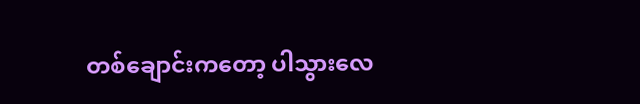တစ်ချောင်းကတော့ ပါသွားလေ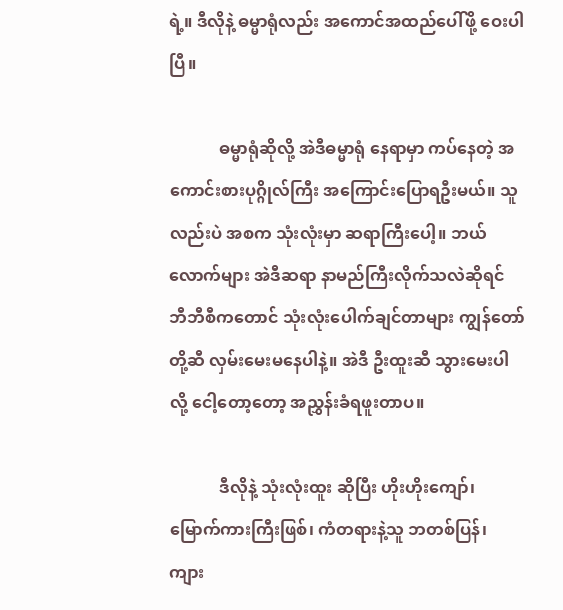ရဲ့။ ဒီလိုနဲ့ ဓမ္မာရုံလည်း အကောင်အထည်ပေါ်ဖို့ ဝေးပါပြီ။

            ဓမ္မာရုံဆိုလို့ အဲဒီဓမ္မာရုံ နေရာမှာ ကပ်နေတဲ့ အကောင်းစားပုဂ္ဂိုလ်ကြီး အကြောင်းပြောရဦးမယ်။ သူလည်းပဲ အစက သုံးလုံးမှာ ဆရာကြီးပေါ့။ ဘယ်လောက်များ အဲဒီဆရာ နာမည်ကြီးလိုက်သလဲဆိုရင် ဘီဘီစီကတောင် သုံးလုံးပေါက်ချင်တာများ ကျွန်တော်တို့ဆီ လှမ်းမေးမနေပါနဲ့။ အဲဒီ ဦးထူးဆီ သွားမေးပါလို့ ငေါ့တော့တော့ အညွှန်းခံရဖူးတာပ။

            ဒီလိုနဲ့ သုံးလုံးထူး ဆိုပြီး ဟိုးဟိုးကျော်၊ မြောက်ကားကြီးဖြစ်၊ ကံတရားနဲ့သူ ဘတစ်ပြန်၊ ကျား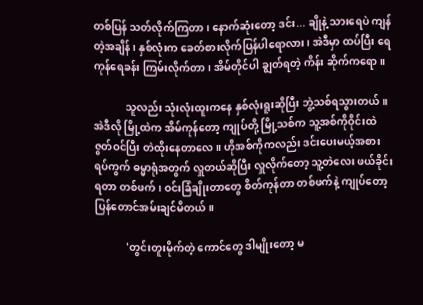တစ်ပြန် သတ်လိုက်ကြတာ၊ နောက်ဆုံးတော့ ဒင်း... ချိုနဲ့ သားရေပဲ ကျန်တဲ့အချိန်၊ နှစ်လုံးက ခေတ်စားလိုက်ပြန်ပါရောလား၊ အဲဒီမှာ ထပ်ပြီး ရေကုန်ရေခန်း ကြမ်းလိုက်တာ၊ အိမ်တိုင်ပါ ချွတ်ရတဲ့ ကိန်း ဆိုက်ကရော။

            သူလည်း သုံးလုံးထူးကနေ နှစ်လုံးရူးဆိုပြီး ဘွဲ့သစ်ရသွားတယ်။ အဲဒီလို မြို့ထဲက အိမ်ကုန်တော့ ကျုပ်တို့ မြို့သစ်က သူ့အစ်ကိုဝိုင်းထဲ ဇွတ်ဝင်ပြီး တဲထိုးနေတာလေ။ ဟိုအစ်ကိုကလည်း ဒင်းပေးမယ့်အစား ရပ်ကွက် ဓမ္မာရုံအတွက် လှူတယ်ဆိုပြီး လှူလိုက်တော့ သူ့တဲလေး ဖယ်ခိုင်းရတာ တစ်ဖက်၊ ဝင်းခြံချိုးတာတွေ စိတ်ကုန်တာ တစ်ဖက်နဲ့ ကျုပ်တော့ ပြန်တောင်အမ်းချင်မိတယ်။

            'တွင်းတူးမိုက်တဲ့ ကောင်တွေ ဒါမျိုးတော့ မ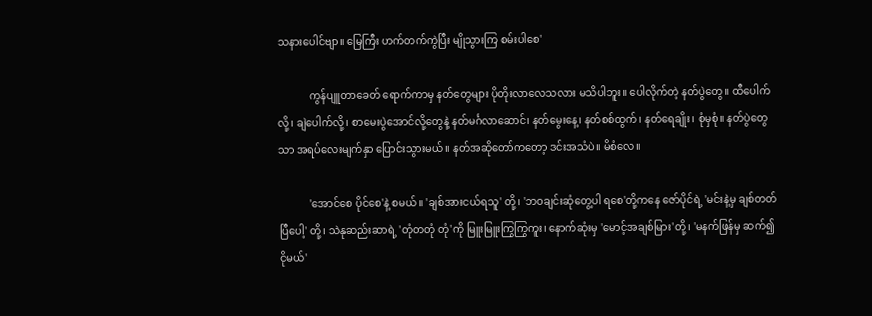သနားပေါင်ဗျာ။ မြေကြီး ဟက်တက်ကွဲပြီး မျိုသွားကြ စမ်းပါစေ'

            ကွန်ပျူတာခေတ် ရောက်ကာမှ နတ်တွေများ ပိုတိုးလာလေသလား မသိပါဘူး။ ပေါလိုက်တဲ့ နတ်ပွဲတွေ။ ထီပေါက်လို့၊ ချဲပေါက်လို့၊ စာမေးပွဲအောင်လို့တွေနဲ့ နတ်မင်္ဂလာဆောင်၊ နတ်မွေးနေ့၊ နတ်စစ်ထွက်၊ နတ်ရေချိုး၊ စုံမှစုံ။ နတ်ပွဲတွေသာ အရပ်လေးမျက်နှာ ပြောင်းသွားမယ်။ နတ်အဆိုတော်ကတော့ ဒင်းအသံပဲ။ မိစံလေ။

            'အောင်စေ ပိုင်စေ'နဲ့ စမယ်။ 'ချစ်အားငယ်ရသူ' တို့၊ 'ဘဝချင်းဆုံတွေ့ပါ ရစေ'တို့ကနေ ဇော်ပိုင်ရဲ့ 'မင်းနဲ့မှ ချစ်တတ်ပြီပေါ့' တို့၊ သဲနုဆည်းဆာရဲ့ 'တုံတတုံ တုံ'ကို မြူးမြူးကြွကြွကူး၊ နောက်ဆုံးမှ 'မောင့်အချစ်မြား'တို့၊ 'မနက်ဖြန်မှ ဆက်၍ ငိုမယ်'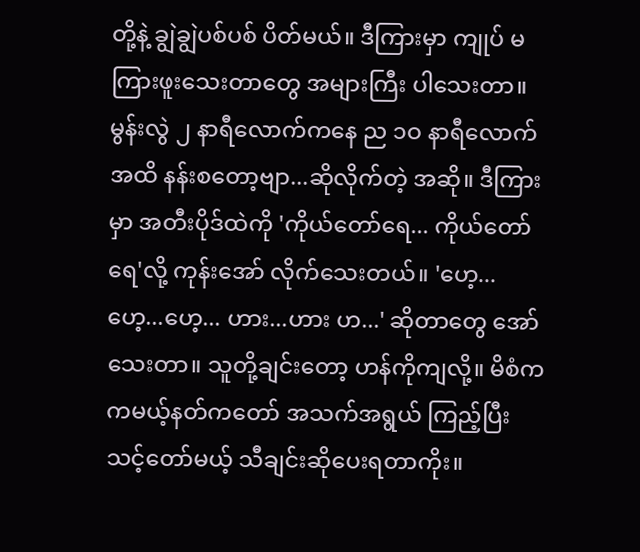တို့နဲ့ ချွဲချွဲပစ်ပစ် ပိတ်မယ်။ ဒီကြားမှာ ကျုပ် မကြားဖူးသေးတာတွေ အများကြီး ပါသေးတာ။ မွန်းလွဲ ၂ နာရီလောက်ကနေ ည ၁ဝ နာရီလောက်အထိ နန်းစတော့ဗျာ...ဆိုလိုက်တဲ့ အဆို။ ဒီကြားမှာ အတီးပိုဒ်ထဲကို 'ကိုယ်တော်ရေ... ကိုယ်တော်ရေ'လို့ ကုန်းအော် လိုက်သေးတယ်။ 'ဟေ့... ဟေ့...ဟေ့... ဟား...ဟား ဟ...' ဆိုတာတွေ အော်သေးတာ။ သူတို့ချင်းတော့ ဟန်ကိုကျလို့။ မိစံက ကမယ့်နတ်ကတော် အသက်အရွယ် ကြည့်ပြီး သင့်တော်မယ့် သီချင်းဆိုပေးရတာကိုး။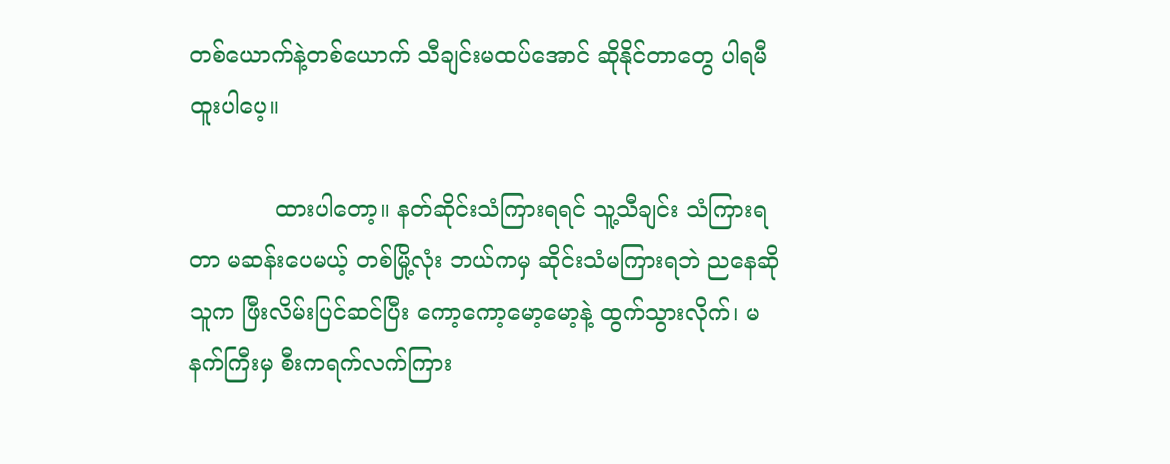တစ်ယောက်နဲ့တစ်ယောက် သီချင်းမထပ်အောင် ဆိုနိုင်တာတွေ ပါရမီထူးပါပေ့။

            ထားပါတော့။ နတ်ဆိုင်းသံကြားရရင် သူ့သီချင်း သံကြားရတာ မဆန်းပေမယ့် တစ်မြို့လုံး ဘယ်ကမှ ဆိုင်းသံမကြားရဘဲ ညနေဆို သူက ဖြီးလိမ်းပြင်ဆင်ပြီး ကော့ကော့မော့မော့နဲ့ ထွက်သွားလိုက်၊ မနက်ကြီးမှ စီးကရက်လက်ကြား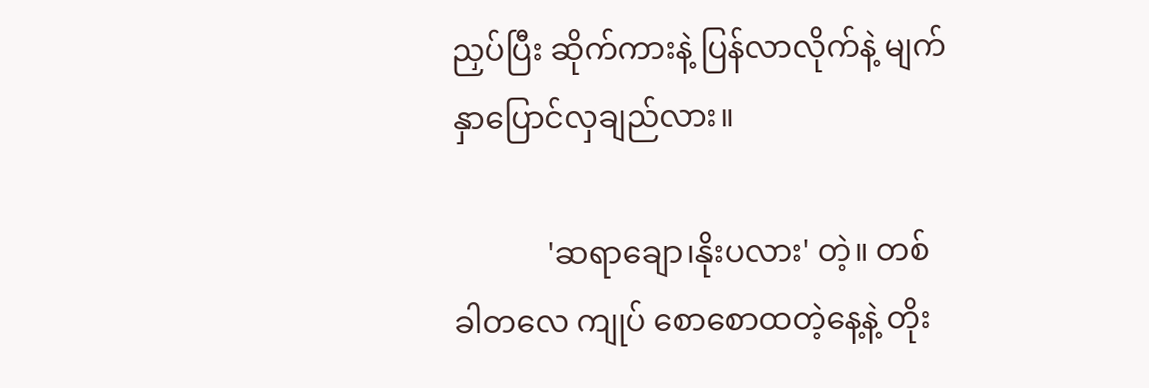ညှပ်ပြီး ဆိုက်ကားနဲ့ ပြန်လာလိုက်နဲ့ မျက်နှာပြောင်လှချည်လား။

            'ဆရာချော၊နိုးပလား' တဲ့။ တစ်ခါတလေ ကျုပ် စောစောထတဲ့နေ့နဲ့ တိုး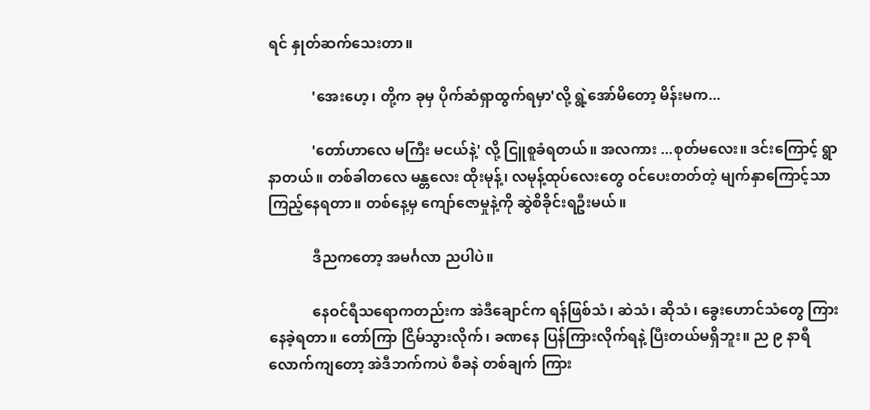ရင် နှုတ်ဆက်သေးတာ။

            'အေးဟေ့၊ တို့က ခုမှ ပိုက်ဆံရှာထွက်ရမှာ'လို့ ရွဲ့အော်မိတော့ မိန်းမက...

            'တော်ဟာလေ မကြီး မငယ်နဲ့' လို့ ငြူစူခံရတယ်။ အလကား ...စုတ်မလေး။ ဒင်းကြောင့် ရွာနာတယ်။ တစ်ခါတလေ မန္တလေး ထိုးမုန့်၊ လမုန့်ထုပ်လေးတွေ ဝင်ပေးတတ်တဲ့ မျက်နှာကြောင့်သာ ကြည့်နေရတာ။ တစ်နေ့မှ ကျော်ဇောမှုနဲ့ကို ဆွဲစိခိုင်းရဦးမယ်။

            ဒီညကတော့ အမင်္ဂလာ ညပါပဲ။

            နေဝင်ရီသရောကတည်းက အဲဒီချောင်က ရန်ဖြစ်သံ၊ ဆဲသံ၊ ဆိုသံ၊ ခွေးဟောင်သံတွေ ကြားနေခဲ့ရတာ။ တော်ကြာ ငြိမ်သွားလိုက်၊ ခဏနေ ပြန်ကြားလိုက်ရနဲ့ ပြီးတယ်မရှိဘူး။ ည ၉ နာရီ လောက်ကျတော့ အဲဒီဘက်ကပဲ စီခနဲ တစ်ချက် ကြား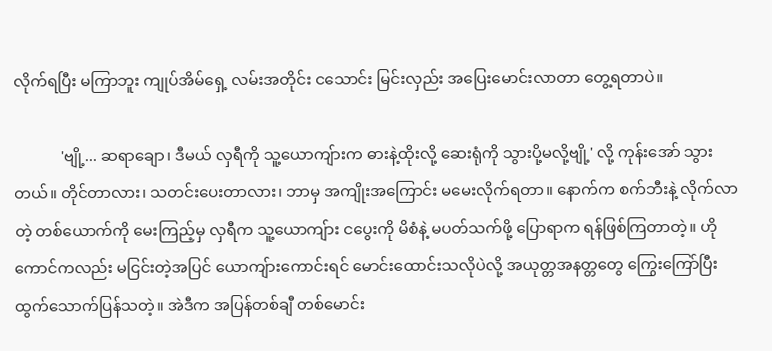လိုက်ရပြီး မကြာဘူး ကျုပ်အိမ်ရှေ့ လမ်းအတိုင်း ငသောင်း မြင်းလှည်း အပြေးမောင်းလာတာ တွေ့ရတာပဲ။

            'ဗျို့... ဆရာချော၊ ဒီမယ် လှရီကို သူ့ယောကျ်ားက ဓားနဲ့ထိုးလို့ ဆေးရုံကို သွားပို့မလို့ဗျို့' လို့ ကုန်းအော် သွားတယ်။ တိုင်တာလား၊ သတင်းပေးတာလား၊ ဘာမှ အကျိုးအကြောင်း မမေးလိုက်ရတာ။ နောက်က စက်ဘီးနဲ့ လိုက်လာတဲ့ တစ်ယောက်ကို မေးကြည့်မှ လှရီက သူ့ယောကျ်ား ငပွေးကို မိစံနဲ့ မပတ်သက်ဖို့ ပြောရာက ရန်ဖြစ်ကြတာတဲ့။ ဟိုကောင်ကလည်း မငြင်းတဲ့အပြင် ယောကျ်ားကောင်းရင် မောင်းထောင်းသလိုပဲလို့ အယုတ္တအနတ္တတွေ ကြွေးကြော်ပြီး ထွက်သောက်ပြန်သတဲ့။ အဲဒီက အပြန်တစ်ချီ တစ်မောင်း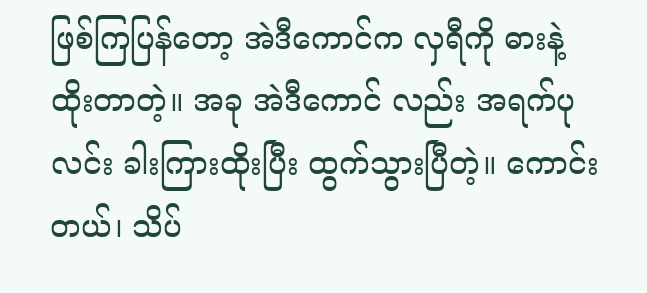ဖြစ်ကြပြန်တော့ အဲဒီကောင်က လှရီကို ဓားနဲ့ထိုးတာတဲ့။ အခု အဲဒီကောင် လည်း အရက်ပုလင်း ခါးကြားထိုးပြီး ထွက်သွားပြီတဲ့။ ကောင်းတယ်၊ သိပ်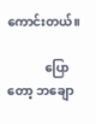ကောင်းတယ်။

            ပြောတော့ ဘချော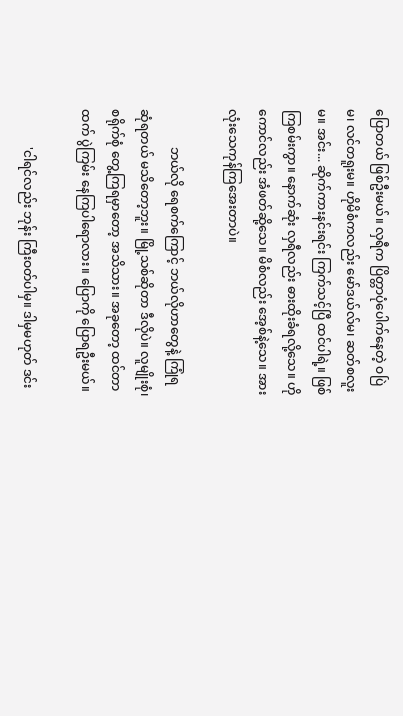ပြောတယ် ဖြစ်ဦးမယ်။ လှရီက ပြိတ္တာပုံပေါက်နေတဲ့ ဝပြဲမ၊ လင်တရူးမ။ ဟိုမိစံကလည်း မော်ဒယ်လ်မ၊ ဆတ်စလူးမ။ အင်း... ဆိုက်ကားနင်းရင်း ကြက်သင့်ပြီ ထင်ပါရဲ့။ ဖြစ် ကြစမ်းကွာ။ နောက်ဆုံး လှရီလည်း ဓားထိုးခံရလို့သေ။ ဟိုကောင်လည်း အံဖတ်ဆို့သေ။ မိစံလည်း အေ့စ်နဲ့သေ။ အားလုံးသေကုန်ကြအေးတာပဲ။

            ဘယ်လို ရေစက်ကြောင့် ဘယ်လိုဟာတွေနဲ့ ကြုံရဆုံရတယ် မသိတော့ဘူး။ မြို့သစ်ဆိုတာ ဒီလိုပဲ။ လူမျိုးစုံ၊ စရိုက်စုံ တွေ့ကြရမှာတော့ အသိသား။ အခုတော့ ထင်တာထက် ပွဲကြမ်း နေကြပါရောလား။ ပြောကို ပြောရဦးမယ်။

            'ငါရင်လည်း ဘုန်း ကြီးဝတ်ပါမှ။ ဒါမှမဟုတ် ဒင်း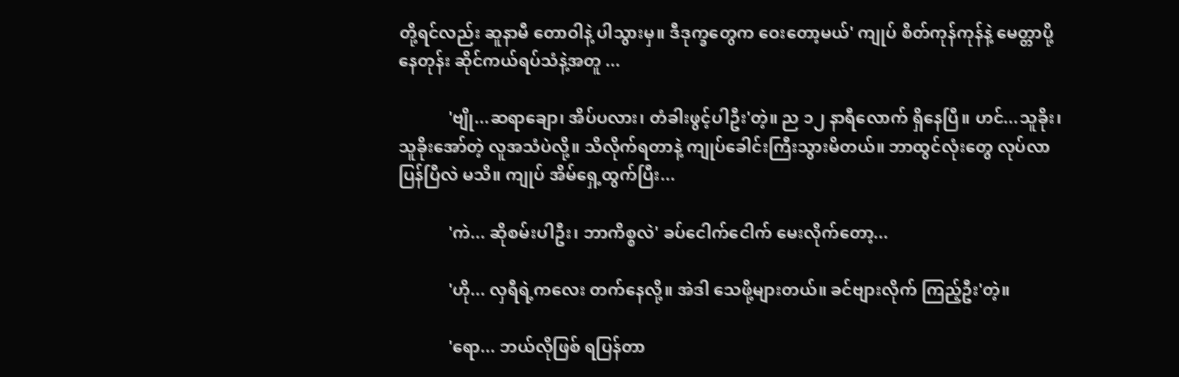တို့ရင်လည်း ဆူနာမီ တောဝါနဲ့ ပါသွားမှ။ ဒီဒုက္ခတွေက ဝေးတော့မယ်' ကျုပ် စိတ်ကုန်ကုန်နဲ့ မေတ္တာပို့နေတုန်း ဆိုင်ကယ်ရပ်သံနဲ့အတူ ...

            'ဗျို...ဆရာချော၊ အိပ်ပလား၊ တံခါးဖွင့်ပါဦး'တဲ့။ ည ၁၂ နာရီလောက် ရှိနေပြီ။ ဟင်...သူခိုး၊ သူခိုးအော်တဲ့ လူအသံပဲလို့။ သိလိုက်ရတာနဲ့ ကျုပ်ခေါင်းကြီးသွားမိတယ်။ ဘာထွင်လုံးတွေ လုပ်လာပြန်ပြီလဲ မသိ။ ကျုပ် အိမ်ရှေ့ထွက်ပြီး...

            'ကဲ... ဆိုစမ်းပါဦး၊ ဘာကိစ္စလဲ' ခပ်ငေါက်ငေါက် မေးလိုက်တော့...

            'ဟို... လှရီရဲ့ကလေး တက်နေလို့။ အဲဒါ သေဖို့များတယ်။ ခင်ဗျားလိုက် ကြည့်ဦး'တဲ့။

            'ရော... ဘယ်လိုဖြစ် ရပြန်တာ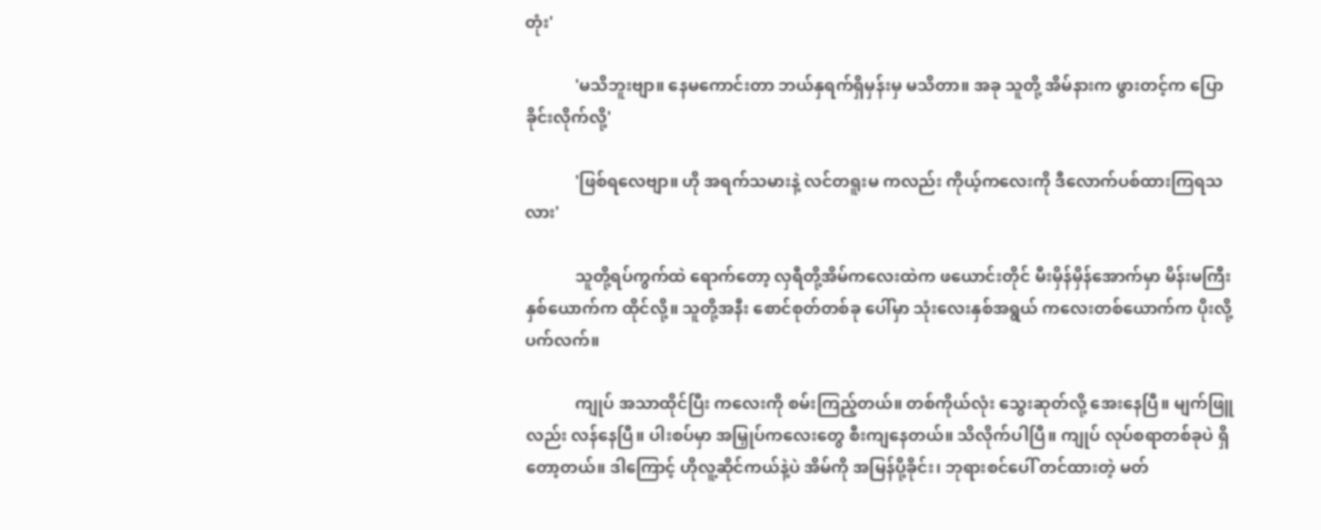တုံး'

            'မသိဘူးဗျာ။ နေမကောင်းတာ ဘယ်နှရက်ရှိမှန်းမှ မသိတာ။ အခု သူတို့ အိမ်နားက ဖွားတင့်က ပြောခိုင်းလိုက်လို့'

            'ဖြစ်ရလေဗျာ။ ဟို အရက်သမားနဲ့ လင်တရူးမ ကလည်း ကိုယ့်ကလေးကို ဒီလောက်ပစ်ထားကြရသလား'

            သူတို့ရပ်ကွက်ထဲ ရောက်တော့ လှရီတို့အိမ်ကလေးထဲက ဖယောင်းတိုင် မီးမှိန်မှိန်အောက်မှာ မိန်းမကြီးနှစ်ယောက်က ထိုင်လို့။ သူတို့အနီး စောင်စုတ်တစ်ခု ပေါ်မှာ သုံးလေးနှစ်အရွယ် ကလေးတစ်ယောက်က ပိုးလို့ပက်လက်။

            ကျုပ် အသာထိုင်ပြီး ကလေးကို စမ်းကြည့်တယ်။ တစ်ကိုယ်လုံး သွေးဆုတ်လို့ အေးနေပြီ။ မျက်ဖြူလည်း လန်နေပြီ။ ပါးစပ်မှာ အမြှုပ်ကလေးတွေ စီးကျနေတယ်။ သိလိုက်ပါပြီ။ ကျုပ် လုပ်စရာတစ်ခုပဲ ရှိတော့တယ်။ ဒါကြောင့် ဟိုလူ့ဆိုင်ကယ်နဲ့ပဲ အိမ်ကို အမြန်ပို့ခိုင်း၊ ဘုရားစင်ပေါ် တင်ထားတဲ့ မတ်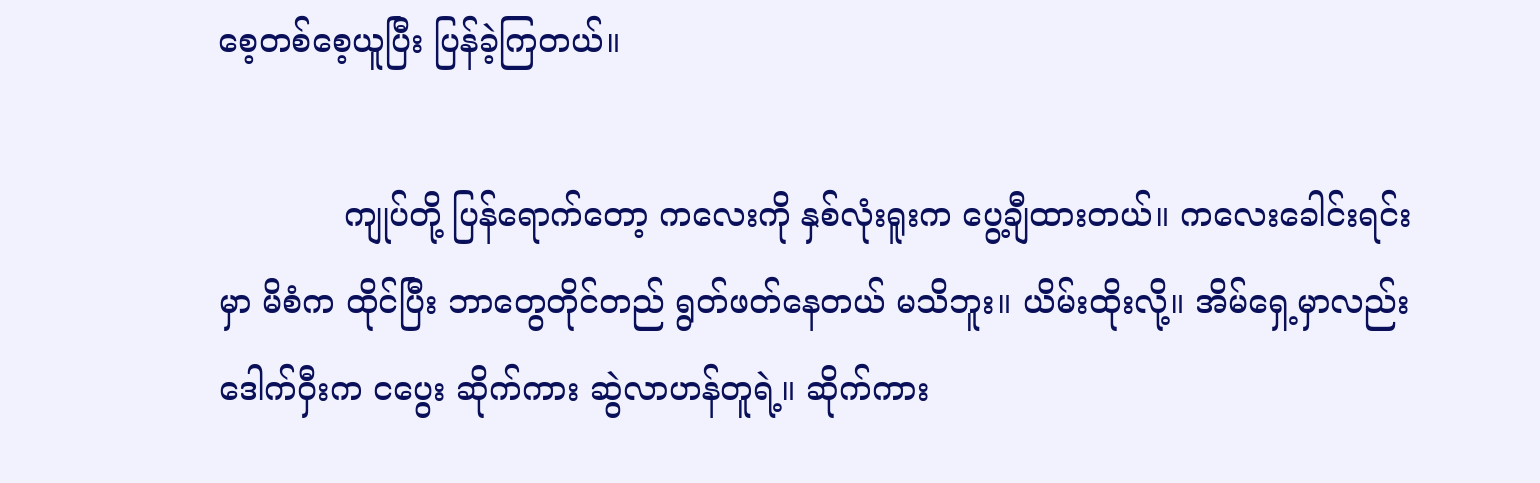စေ့တစ်စေ့ယူပြီး ပြန်ခဲ့ကြတယ်။

            ကျုပ်တို့ ပြန်ရောက်တော့ ကလေးကို နှစ်လုံးရူးက ပွေ့ချီထားတယ်။ ကလေးခေါင်းရင်းမှာ မိစံက ထိုင်ပြီး ဘာတွေတိုင်တည် ရွတ်ဖတ်နေတယ် မသိဘူး။ ယိမ်းထိုးလို့။ အိမ်ရှေ့မှာလည်း ဒေါက်ဝှီးက ငပွေး ဆိုက်ကား ဆွဲလာဟန်တူရဲ့။ ဆိုက်ကား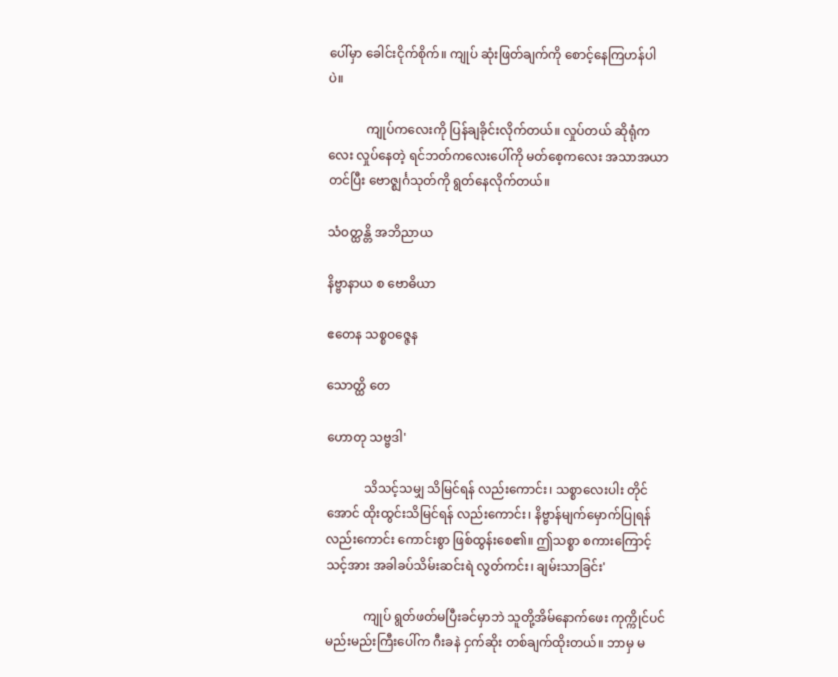ပေါ်မှာ ခေါင်းငိုက်စိုက်။ ကျုပ် ဆုံးဖြတ်ချက်ကို စောင့်နေကြဟန်ပါပဲ။

            ကျုပ်ကလေးကို ပြန်ချခိုင်းလိုက်တယ်။ လှုပ်တယ် ဆိုရုံကလေး လှုပ်နေတဲ့ ရင်ဘတ်ကလေးပေါ်ကို မတ်စေ့ကလေး အသာအယာတင်ပြီး ဗောဇ္ဈင်္ဂသုတ်ကို ရွတ်နေလိုက်တယ်။

သံဝတ္ထန္တိ အဘိညာယ

နိဗ္ဗာနာယ စ ဗောဓိယာ

ဧတေန သစ္စဝဇ္ဇေန

သောတ္ထိ တေ

ဟောတု သဗ္ဗဒါ'

            သိသင့်သမျှ သိမြင်ရန် လည်းကောင်း၊ သစ္စာလေးပါး တိုင်အောင် ထိုးထွင်းသိမြင်ရန် လည်းကောင်း၊ နိဗ္ဗာန်မျက်မှောက်ပြုရန် လည်းကောင်း ကောင်းစွာ ဖြစ်ထွန်းစေ၏။ ဤသစ္စာ စကားကြောင့် သင့်အား အခါခပ်သိမ်းဆင်းရဲ လွတ်ကင်း၊ ချမ်းသာခြင်း'

            ကျုပ် ရွတ်ဖတ်မပြီးခင်မှာဘဲ သူတို့အိမ်နောက်ဖေး ကုက္ကိုင်ပင် မည်းမည်းကြီးပေါ်က ဂီးခနဲ ငှက်ဆိုး တစ်ချက်ထိုးတယ်။ ဘာမှ မ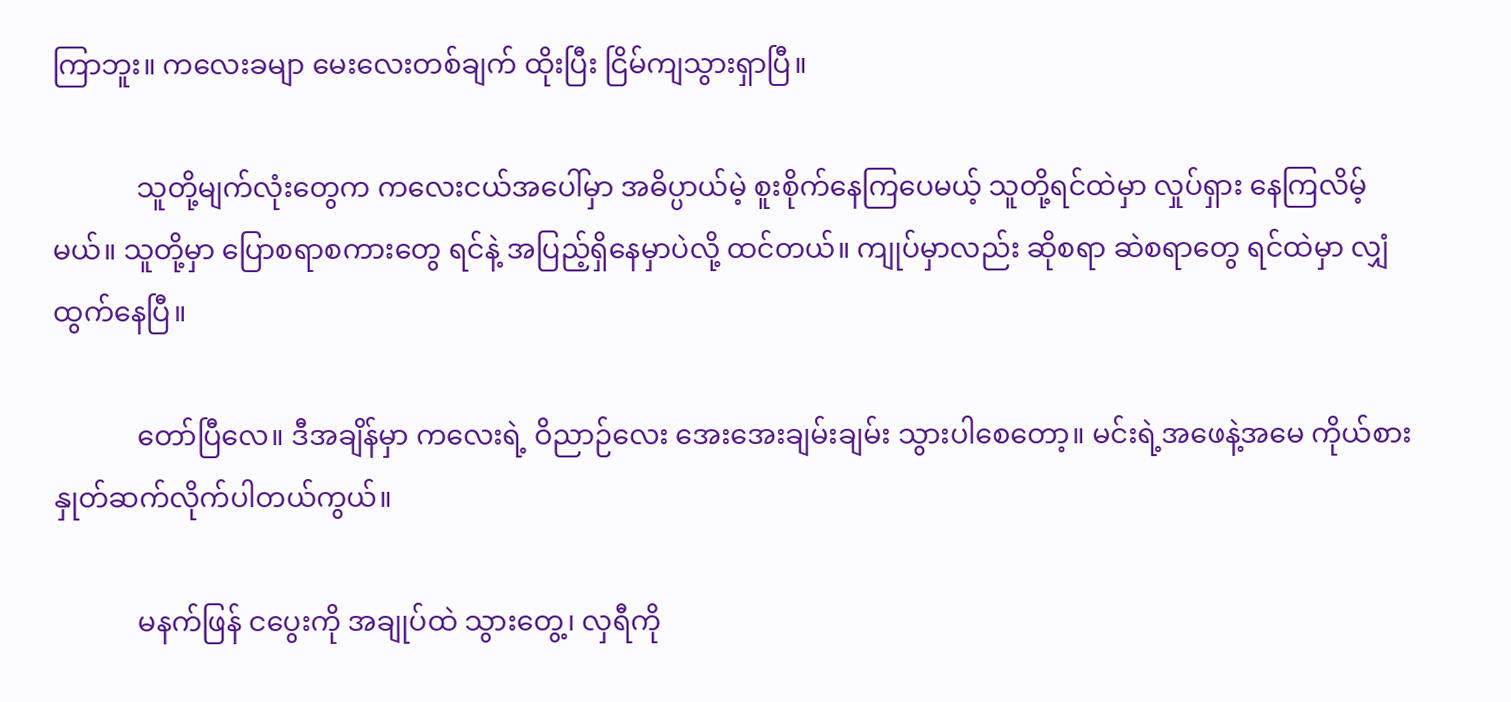ကြာဘူး။ ကလေးခမျာ မေးလေးတစ်ချက် ထိုးပြီး ငြိမ်ကျသွားရှာပြီ။

            သူတို့မျက်လုံးတွေက ကလေးငယ်အပေါ်မှာ အဓိပ္ပာယ်မဲ့ စူးစိုက်နေကြပေမယ့် သူတို့ရင်ထဲမှာ လှုပ်ရှား နေကြလိမ့်မယ်။ သူတို့မှာ ပြောစရာစကားတွေ ရင်နဲ့ အပြည့်ရှိနေမှာပဲလို့ ထင်တယ်။ ကျုပ်မှာလည်း ဆိုစရာ ဆဲစရာတွေ ရင်ထဲမှာ လျှံထွက်နေပြီ။

            တော်ပြီလေ။ ဒီအချိန်မှာ ကလေးရဲ့ ဝိညာဉ်လေး အေးအေးချမ်းချမ်း သွားပါစေတော့။ မင်းရဲ့အဖေနဲ့အမေ ကိုယ်စား နှုတ်ဆက်လိုက်ပါတယ်ကွယ်။

            မနက်ဖြန် ငပွေးကို အချုပ်ထဲ သွားတွေ့၊ လှရီကို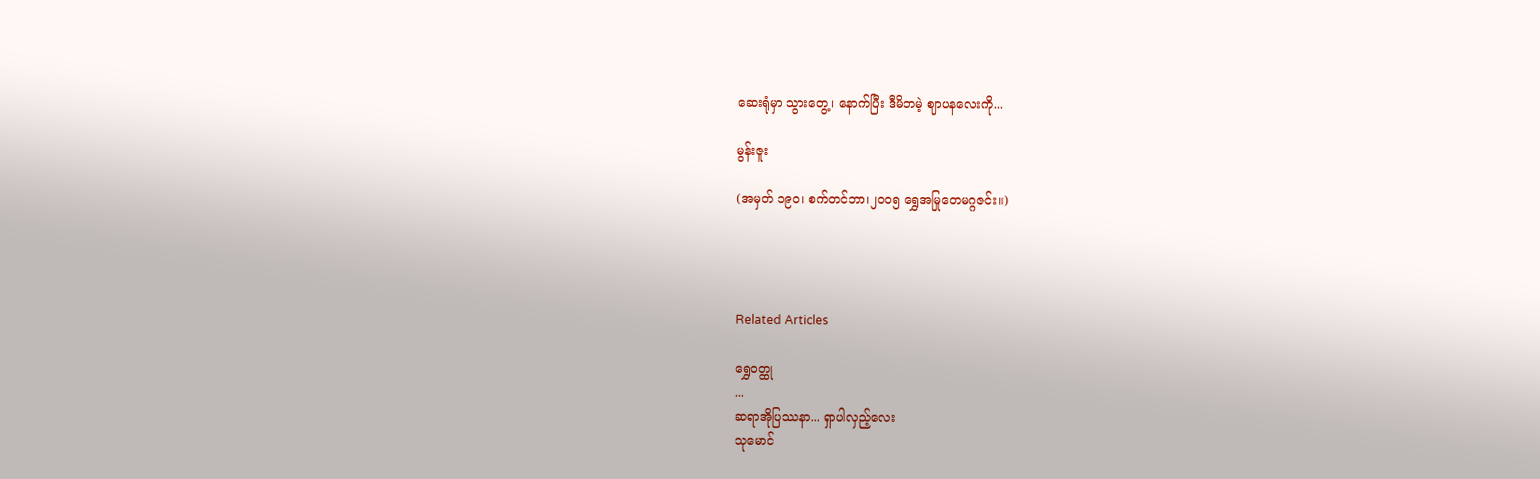ဆေးရုံမှာ သွားတွေ့၊ နောက်ပြီး ဒီမိဘမဲ့ ဈာပနလေးကို...

မွန်းဇူး

(အမှတ် ၁၉၀၊ စက်တင်ဘာ၊၂၀၀၅ ရွှေအမြုတေမဂ္ဂဇင်း။)




Related Articles

ရွှေဝတ္ထု
...
ဆရာအိုပြဿနာ... ရှာပါလှည့်လေး
သုမောင်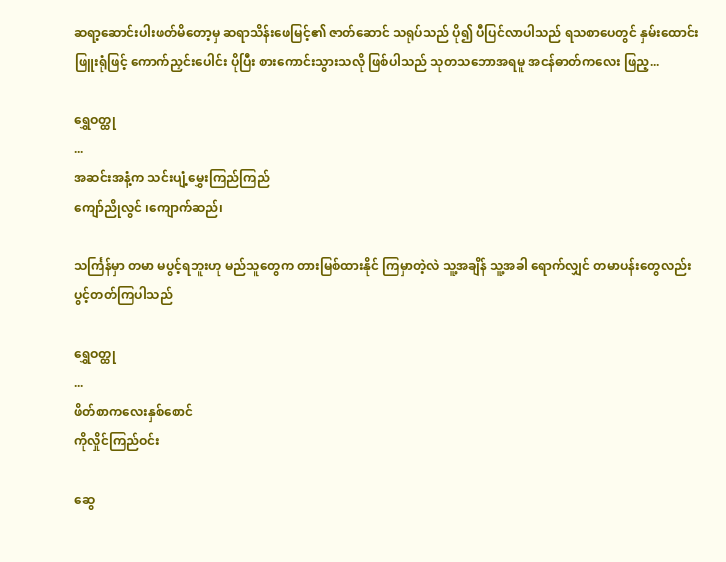ဆရာ့ဆောင်းပါးဖတ်မိတော့မှ ဆရာသိန်းဖေမြင့်၏ ဇာတ်ဆောင် သရုပ်သည် ပို၍ ပီပြင်လာပါသည် ရသစာပေတွင် နှမ်းထောင်းဖြူးရုံဖြင့် ကောက်ညှင်းပေါင်း ပိုပြီး စားကောင်းသွားသလို ဖြစ်ပါသည် သုတသဘောအရမူ အငန်ဓာတ်ကလေး ဖြည့...

ရွှေဝတ္ထု
...
အဆင်းအနံ့က သင်းပျံ့မွှေးကြည်ကြည်
ကျော်ညိုလွင် ၊ကျောက်ဆည်၊

သင်္ကြန်မှာ တမာ မပွင့်ရဘူးဟု မည်သူတွေက တားမြစ်ထားနိုင် ကြမှာတဲ့လဲ သူ့အချိန် သူ့အခါ ရောက်လျှင် တမာပန်းတွေလည်း ပွင့်တတ်ကြပါသည်

ရွှေဝတ္ထု
...
ဖိတ်စာကလေးနှစ်စောင်
ကိုလှိုင်ကြည်ဝင်း

ဆွေ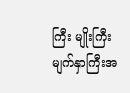ကြီး မျိုးကြီး မျက်နှာကြီးအ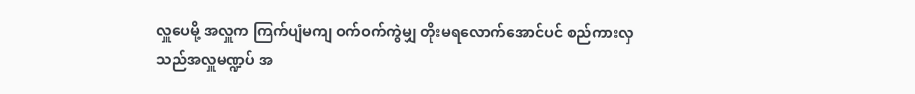လှူပေမို့ အလှူက ကြက်ပျံမကျ ဝက်ဝက်ကွဲမျှ တိုးမရလောက်အောင်ပင် စည်ကားလှသည်အလှူမဏ္ဍပ် အ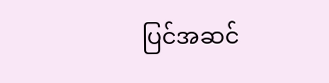ပြင်အဆင်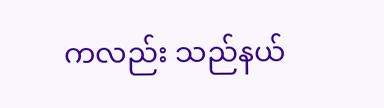ကလည်း သည်နယ်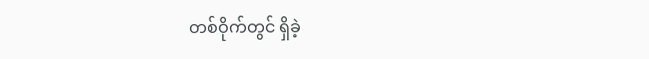တစ်ဝိုက်တွင် ရှိခဲ့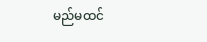မည်မထင်